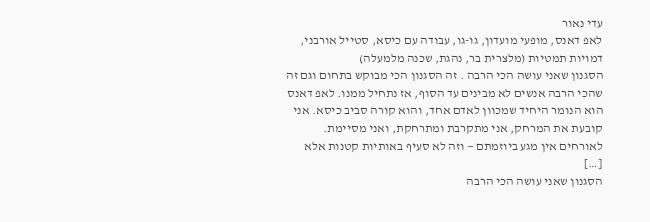עדי נאור
לאפ דאנס, מופעי מועדון, גו-גו, עבודה עם כיסא, סטייל אורבני, דמויות תמטיות (מלצרית בר, נהגת, שכנה מלמעלה)
הסגנון שאני עושה הכי הרבה . זה הסגנון הכי מבוקש בתחום וגם זה שהכי הרבה אנשים לא מבינים עד הסוף, אז נתחיל ממנו. לאפ דאנס הוא הנומר היחיד שמכוון לאדם אחד, והוא קורה סביב כיסא. אני קובעת את המרחק, אני מתקרבת ומתרחקת, ואני מסיימת. לאורחים אין מגע ביוזמתם — וזה לא סעיף באותיות קטנות אלא […]
הסגנון שאני עושה הכי הרבה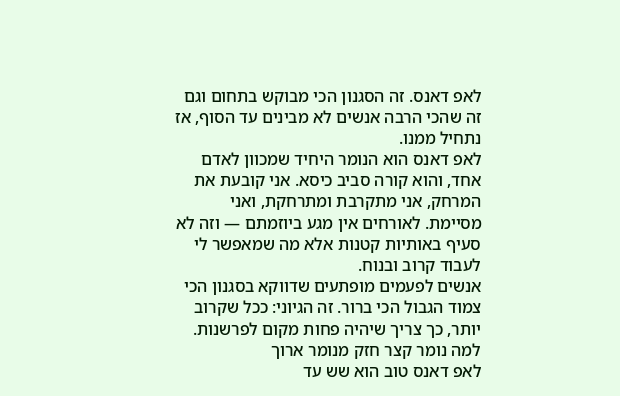לאפ דאנס. זה הסגנון הכי מבוקש בתחום וגם זה שהכי הרבה אנשים לא מבינים עד הסוף, אז נתחיל ממנו.
לאפ דאנס הוא הנומר היחיד שמכוון לאדם אחד, והוא קורה סביב כיסא. אני קובעת את המרחק, אני מתקרבת ומתרחקת, ואני מסיימת. לאורחים אין מגע ביוזמתם — וזה לא סעיף באותיות קטנות אלא מה שמאפשר לי לעבוד קרוב ובנוח.
אנשים לפעמים מופתעים שדווקא בסגנון הכי צמוד הגבול הכי ברור. זה הגיוני: ככל שקרוב יותר, כך צריך שיהיה פחות מקום לפרשנות.
למה נומר קצר חזק מנומר ארוך
לאפ דאנס טוב הוא שש עד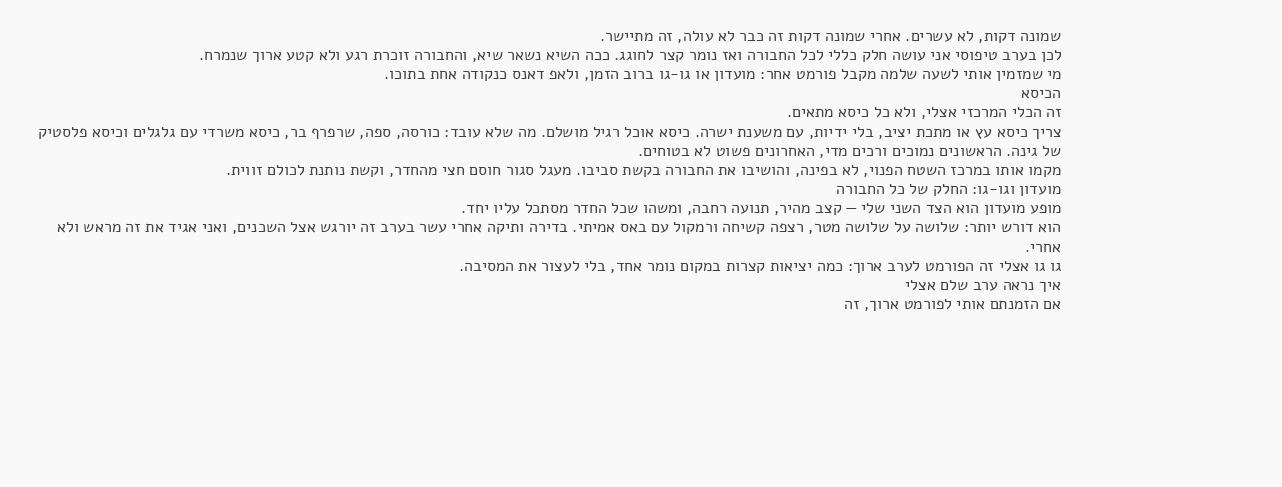שמונה דקות, לא עשרים. אחרי שמונה דקות זה כבר לא עולה, זה מתיישר.
לכן בערב טיפוסי אני עושה חלק כללי לכל החבורה ואז נומר קצר לחוגג. ככה השיא נשאר שיא, והחבורה זוכרת רגע ולא קטע ארוך שנמרח.
מי שמזמין אותי לשעה שלמה מקבל פורמט אחר: מועדון או גו-גו ברוב הזמן, ולאפ דאנס כנקודה אחת בתוכו.
הכיסא
זה הכלי המרכזי אצלי, ולא כל כיסא מתאים.
צריך כיסא עץ או מתכת יציב, בלי ידיות, עם משענת ישרה. כיסא אוכל רגיל מושלם. מה שלא עובד: כורסה, ספה, שרפרף בר, כיסא משרדי עם גלגלים וכיסא פלסטיק של גינה. הראשונים נמוכים ורכים מדי, האחרונים פשוט לא בטוחים.
מקמו אותו במרכז השטח הפנוי, לא בפינה, והושיבו את החבורה בקשת סביבו. מעגל סגור חוסם חצי מהחדר, וקשת נותנת לכולם זווית.
מועדון וגו-גו: החלק של כל החבורה
מופע מועדון הוא הצד השני שלי — קצב מהיר, תנועה רחבה, ומשהו שכל החדר מסתכל עליו יחד.
הוא דורש יותר: שלושה על שלושה מטר, רצפה קשיחה ורמקול עם באס אמיתי. בדירה ותיקה אחרי עשר בערב זה יורגש אצל השכנים, ואני אגיד את זה מראש ולא אחרי.
גו גו אצלי זה הפורמט לערב ארוך: כמה יציאות קצרות במקום נומר אחד, בלי לעצור את המסיבה.
איך נראה ערב שלם אצלי
אם הזמנתם אותי לפורמט ארוך, זה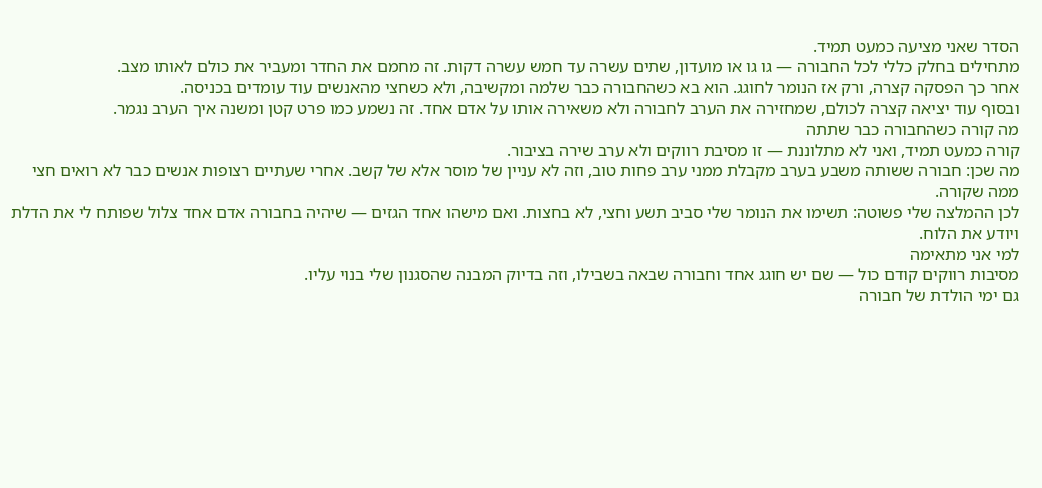הסדר שאני מציעה כמעט תמיד.
מתחילים בחלק כללי לכל החבורה — גו גו או מועדון, שתים עשרה עד חמש עשרה דקות. זה מחמם את החדר ומעביר את כולם לאותו מצב.
אחר כך הפסקה קצרה, ורק אז הנומר לחוגג. הוא בא כשהחבורה כבר שלמה ומקשיבה, ולא כשחצי מהאנשים עוד עומדים בכניסה.
ובסוף עוד יציאה קצרה לכולם, שמחזירה את הערב לחבורה ולא משאירה אותו על אדם אחד. זה נשמע כמו פרט קטן ומשנה איך הערב נגמר.
מה קורה כשהחבורה כבר שתתה
קורה כמעט תמיד, ואני לא מתלוננת — זו מסיבת רווקים ולא ערב שירה בציבור.
מה שכן: חבורה ששותה משבע בערב מקבלת ממני ערב פחות טוב, וזה לא עניין של מוסר אלא של קשב. אחרי שעתיים רצופות אנשים כבר לא רואים חצי ממה שקורה.
לכן ההמלצה שלי פשוטה: תשימו את הנומר שלי סביב תשע וחצי, לא בחצות. ואם מישהו אחד הגזים — שיהיה בחבורה אדם אחד צלול שפותח לי את הדלת ויודע את הלוח.
למי אני מתאימה
מסיבות רווקים קודם כול — שם יש חוגג אחד וחבורה שבאה בשבילו, וזה בדיוק המבנה שהסגנון שלי בנוי עליו.
גם ימי הולדת של חבורה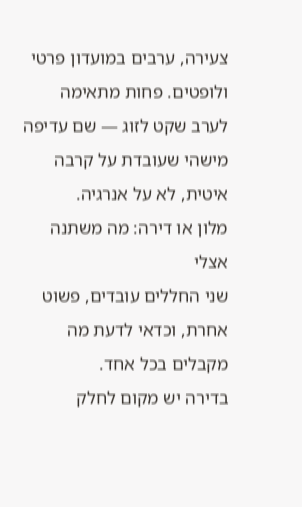צעירה, ערבים במועדון פרטי ולופטים. פחות מתאימה לערב שקט לזוג — שם עדיפה מישהי שעובדת על קרבה איטית, לא על אנרגיה.
מלון או דירה: מה משתנה אצלי
שני החללים עובדים, פשוט אחרת, וכדאי לדעת מה מקבלים בכל אחד.
בדירה יש מקום לחלק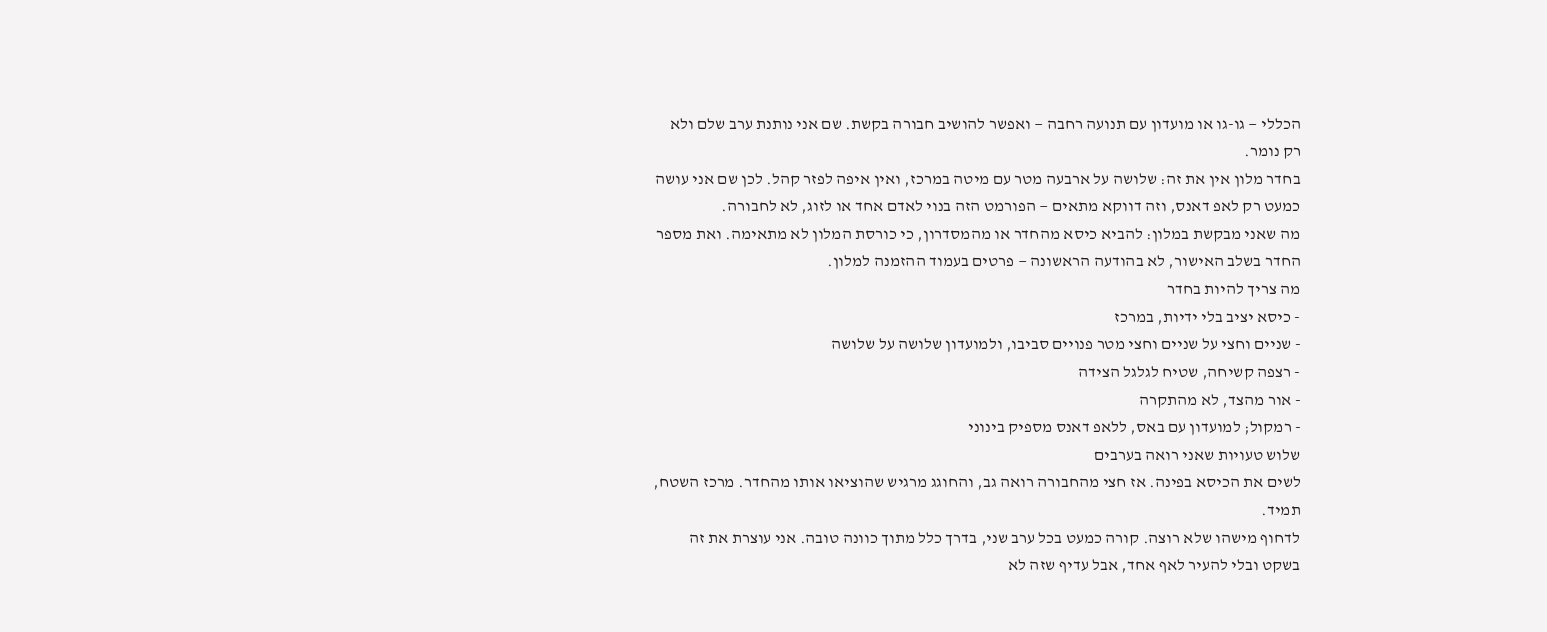הכללי — גו-גו או מועדון עם תנועה רחבה — ואפשר להושיב חבורה בקשת. שם אני נותנת ערב שלם ולא רק נומר.
בחדר מלון אין את זה: שלושה על ארבעה מטר עם מיטה במרכז, ואין איפה לפזר קהל. לכן שם אני עושה כמעט רק לאפ דאנס, וזה דווקא מתאים — הפורמט הזה בנוי לאדם אחד או לזוג, לא לחבורה.
מה שאני מבקשת במלון: להביא כיסא מהחדר או מהמסדרון, כי כורסת המלון לא מתאימה. ואת מספר החדר בשלב האישור, לא בהודעה הראשונה — פרטים בעמוד ההזמנה למלון.
מה צריך להיות בחדר
- כיסא יציב בלי ידיות, במרכז
- שניים וחצי על שניים וחצי מטר פנויים סביבו, ולמועדון שלושה על שלושה
- רצפה קשיחה, שטיח לגלגל הצידה
- אור מהצד, לא מהתקרה
- רמקול; למועדון עם באס, ללאפ דאנס מספיק בינוני
שלוש טעויות שאני רואה בערבים
לשים את הכיסא בפינה. אז חצי מהחבורה רואה גב, והחוגג מרגיש שהוציאו אותו מהחדר. מרכז השטח, תמיד.
לדחוף מישהו שלא רוצה. קורה כמעט בכל ערב שני, בדרך כלל מתוך כוונה טובה. אני עוצרת את זה בשקט ובלי להעיר לאף אחד, אבל עדיף שזה לא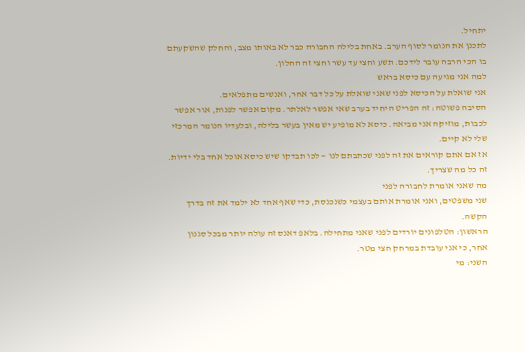יתחיל.
לתכנן את הנומר לסוף הערב. באחת בלילה החבורה כבר לא באותו מצב, והחלק שהשקעתם בו הכי הרבה עובר לידכם. תשע וחצי עד עשר וחצי זה החלון.
למה אני מגיעה עם כיסא בראש
אני שואלת על הכיסא לפני שאני שואלת על כל דבר אחר, ואנשים מתפלאים.
הסיבה פשוטה: זה הפריט היחיד בערב שאי אפשר לאלתר. מקום אפשר לפנות, אור אפשר לכבות, מוזיקה אני מביאה. כיסא לא מופיע יש מאין בעשר בלילה, ובלעדיו הנומר המרכזי שלי לא קיים.
אז אם אתם קוראים את זה לפני שכתבתם לנו — לכו תבדקו שיש כיסא אוכל אחד בלי ידיות. זה כל מה שצריך.
מה שאני אומרת לחבורה לפני
שני משפטים, ואני אומרת אותם בעצמי כשנכנסת, כדי שאף אחד לא ילמד את זה בדרך הקשה.
הראשון: הטלפונים יורדים לפני שאני מתחילה. בלאפ דאנס זה עולה יותר מבכל סגנון אחר, כי אני עובדת במרחק חצי מטר.
השני: מי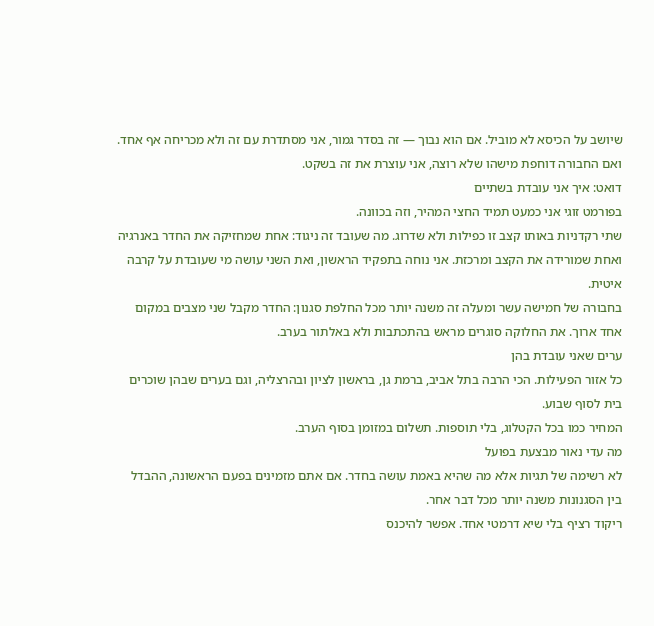שיושב על הכיסא לא מוביל. אם הוא נבוך — זה בסדר גמור, אני מסתדרת עם זה ולא מכריחה אף אחד. ואם החבורה דוחפת מישהו שלא רוצה, אני עוצרת את זה בשקט.
דואט: איך אני עובדת בשתיים
בפורמט זוגי אני כמעט תמיד החצי המהיר, וזה בכוונה.
שתי רקדניות באותו קצב זו כפילות ולא שדרוג. מה שעובד זה ניגוד: אחת שמחזיקה את החדר באנרגיה ואחת שמורידה את הקצב ומרכזת. אני נוחה בתפקיד הראשון, ואת השני עושה מי שעובדת על קרבה איטית.
בחבורה של חמישה עשר ומעלה זה משנה יותר מכל החלפת סגנון: החדר מקבל שני מצבים במקום אחד ארוך. את החלוקה סוגרים מראש בהתכתבות ולא באלתור בערב.
ערים שאני עובדת בהן
כל אזור הפעילות. הכי הרבה בתל אביב, ברמת גן, בראשון לציון ובהרצליה, וגם בערים שבהן שוכרים בית לסוף שבוע.
המחיר כמו בכל הקטלוג, בלי תוספות. תשלום במזומן בסוף הערב.
מה עדי נאור מבצעת בפועל
לא רשימה של תגיות אלא מה שהיא באמת עושה בחדר. אם אתם מזמינים בפעם הראשונה, ההבדל בין הסגנונות משנה יותר מכל דבר אחר.
ריקוד רציף בלי שיא דרמטי אחד. אפשר להיכנס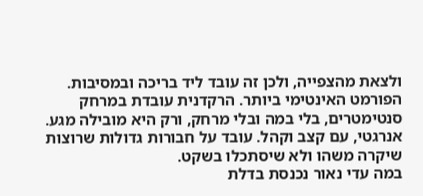ולצאת מהצפייה, ולכן זה עובד ליד בריכה ובמסיבות.
הפורמט האינטימי ביותר. הרקדנית עובדת במרחק סנטימטרים, בלי במה ובלי מרחק, ורק היא מובילה מגע.
אנרגטי, עם קצב וקהל. עובד על חבורות גדולות שרוצות שיקרה משהו ולא שיסתכלו בשקט.
במה עדי נאור נכנסת בדלת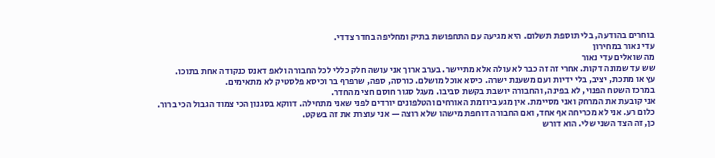בוחרים בהודעה, בלי תוספת תשלום. היא מגיעה עם התחפושת בתיק ומחליפה בחדר צדדי.
עדי נאור במחירון
מה שואלים עדי נאור
שש עד שמונה דקות. אחרי זה זה כבר לא עולה אלא מתיישר. בערב ארוך אני עושה חלק כללי לכל החבורה ולאפ דאנס כנקודה אחת בתוכו.
עץ או מתכת, יציב, בלי ידיות ועם משענת ישרה. כיסא אוכל מושלם. כורסה, ספה, שרפרף בר וכיסא פלסטיק לא מתאימים.
במרכז השטח הפנוי, לא בפינה, והחבורה יושבת בקשת סביבו. מעגל סגור חוסם חצי מהחדר.
אני קובעת את המרחק ואני מסיימת. אין מגע ביוזמת האורחים והטלפונים יורדים לפני שאני מתחילה. דווקא בסגנון הכי צמוד הגבול הכי ברור.
כלום רע. אני לא מכריחה אף אחד, ואם החבורה דוחפת מישהו שלא רוצה — אני עוצרת את זה בשקט.
כן, זה הצד השני שלי. הוא דורש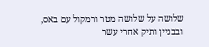שלושה על שלושה מטר ורמקול עם באס, ובבניין ותיק אחרי עשר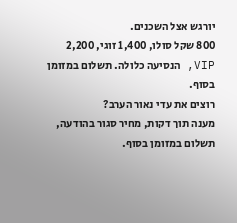יורגש אצל השכנים.
800 שקל סולו, 1,400 זוגי, 2,200 VIP, הנסיעה כלולה. תשלום במזומן בסוף.
רוצים את עדי נאור הערב?
מענה תוך דקות, מחיר סגור בהודעה, תשלום במזומן בסוף.